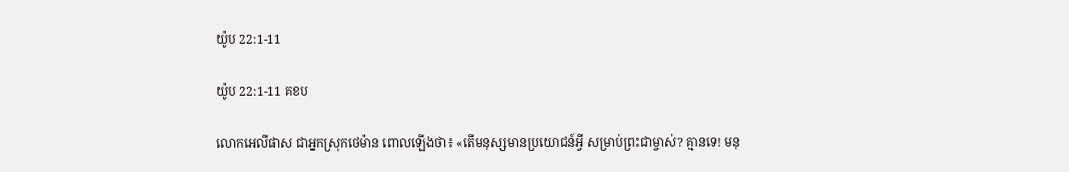យ៉ូប 22:1-11

យ៉ូប 22:1-11 គខប

លោកអេលី‌ផាស ជាអ្នកស្រុកថេម៉ាន ពោលឡើងថា៖ «តើមនុស្សមានប្រយោជន៍អ្វី សម្រាប់ព្រះ‌ជាម្ចាស់? គ្មានទេ! មនុ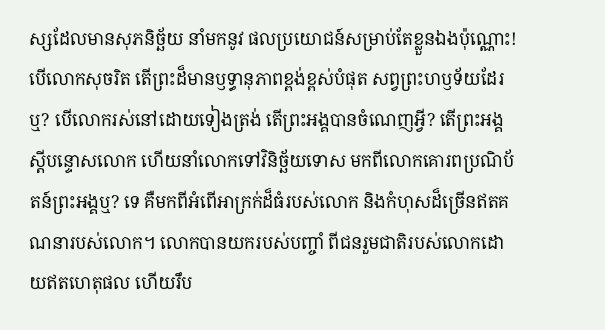ស្សដែលមានសុភ‌និច្ឆ័យ នាំមកនូវ ផលប្រយោជន៍សម្រាប់តែខ្លួនឯងប៉ុណ្ណោះ! បើលោកសុចរិត តើព្រះដ៏មានឫទ្ធា‌នុភាពខ្ពង់‌ខ្ពស់បំផុត សព្វព្រះ‌ហឫទ័យដែរឬ? បើលោករស់នៅដោយទៀងត្រង់ តើព្រះអង្គបានចំណេញអ្វី? តើព្រះអង្គស្ដីបន្ទោសលោក ហើយនាំលោកទៅវិនិច្ឆ័យទោស មកពីលោកគោរពប្រណិ‌ប័តន៍ព្រះអង្គឬ? ទេ គឺមកពីអំពើអាក្រក់ដ៏ធំរបស់លោក និងកំហុសដ៏ច្រើនឥតគណនារបស់លោក។ លោកបានយករបស់បញ្ចាំ ពីជនរួមជាតិរបស់លោកដោយឥតហេតុផល ហើយរឹប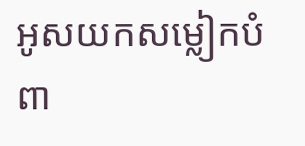អូសយកសម្លៀក‌បំពា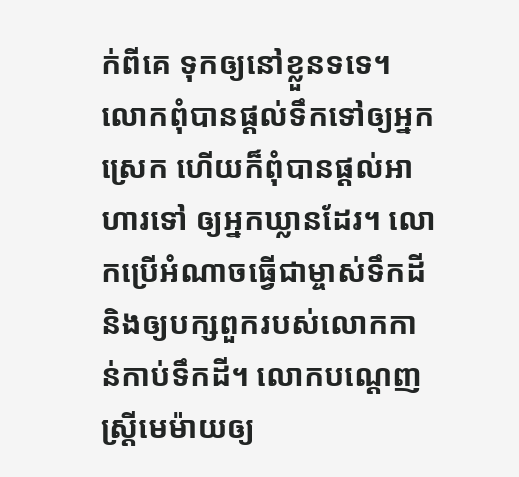ក់ពីគេ ទុកឲ្យនៅខ្លួនទទេ។ លោកពុំបានផ្ដល់ទឹកទៅឲ្យអ្នកស្រេក ហើយក៏ពុំបានផ្ដល់អាហារទៅ ឲ្យអ្នកឃ្លានដែរ។ លោកប្រើអំណាចធ្វើជាម្ចាស់ទឹកដី និងឲ្យបក្សពួករបស់លោកកាន់កាប់ទឹកដី។ លោកបណ្ដេញស្ត្រីមេម៉ាយឲ្យ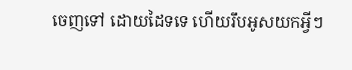ចេញទៅ ដោយដៃទទេ ហើយរឹបអូសយកអ្វីៗ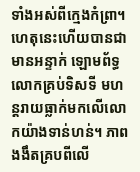ទាំងអស់ពីក្មេងកំព្រា។ ហេតុនេះហើយបានជាមានអន្ទាក់ ឡោម‌ព័ទ្ធលោកគ្រប់ទិស‌ទី មហន្ត‌រាយធ្លាក់មកលើលោកយ៉ាងទាន់‌ហន់។ ភាពងងឹតគ្របពីលើ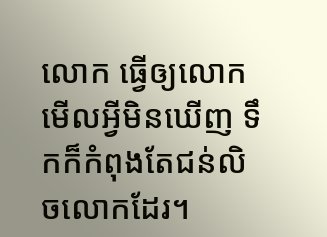លោក ធ្វើឲ្យលោកមើលអ្វីមិនឃើញ ទឹកក៏កំពុងតែជន់លិចលោកដែរ។